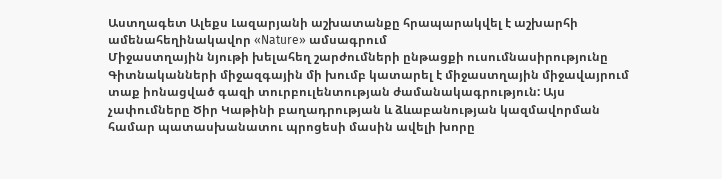Աստղագետ Ալեքս Լազարյանի աշխատանքը հրապարակվել է աշխարհի ամենահեղինակավոր «Nature» ամսագրում
Միջաստղային նյութի խելահեղ շարժումների ընթացքի ուսումնասիրությունը
Գիտնականների միջազգային մի խումբ կատարել է միջաստղային միջավայրում տաք իոնացված գազի տուրբուլենտության ժամանակագրություն: Այս չափումները Ծիր Կաթինի բաղադրության և ձևաբանության կազմավորման համար պատասխանատու պրոցեսի մասին ավելի խորը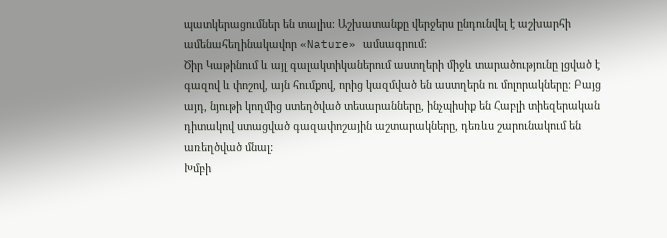պատկերացումներ են տալիս: Աշխատանքը վերջերս ընդունվել է աշխարհի ամենահեղինակավոր «Nature» ամսագրում:
Ծիր Կաթինում և այլ գալակտիկաներում աստղերի միջև տարածությունը լցված է գազով և փոշով, այն հումքով, որից կազմված են աստղերն ու մոլորակները: Բայց այդ, նյութի կողմից ստեղծված տեսարանները, ինչպիսիք են Հաբլի տիեզերական դիտակով ստացված գազափոշային աշտարակները, դեռևս շարունակում են առեղծված մնալ:
Խմբի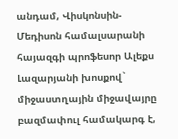անդամ, Վիսկոնսին-Մեդիսոն համալսարանի հայազգի պրոֆեսոր Ալեքս Լազարյանի խոսքով` միջաստղային միջավայրը բազմափուլ համակարգ է,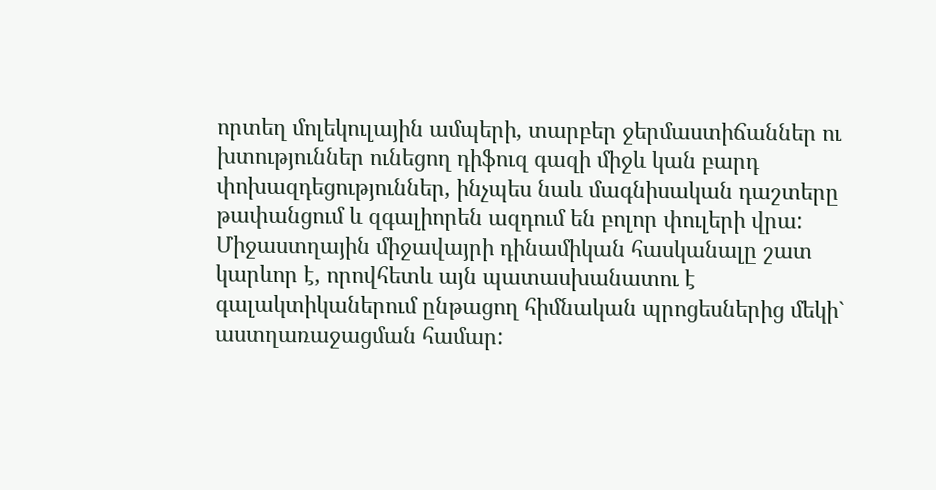որտեղ մոլեկուլային ամպերի, տարբեր ջերմաստիճաններ ու խտություններ ունեցող դիֆուզ գազի միջև կան բարդ փոխազդեցություններ, ինչպես նաև մագնիսական դաշտերը թափանցում և զգալիորեն ազդում են բոլոր փուլերի վրա:
Միջաստղային միջավայրի դինամիկան հասկանալը շատ կարևոր է, որովհետև այն պատասխանատու է գալակտիկաներում ընթացող հիմնական պրոցեսներից մեկի` աստղառաջացման համար: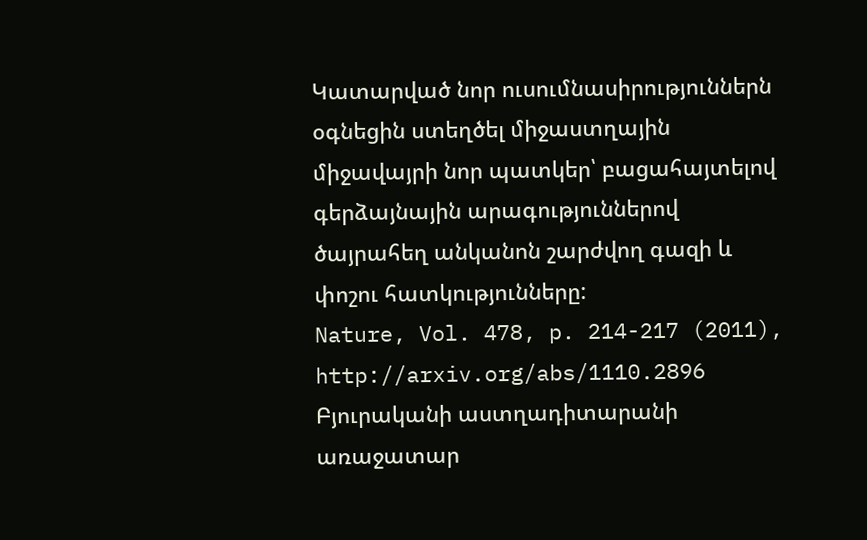Կատարված նոր ուսումնասիրություններն օգնեցին ստեղծել միջաստղային միջավայրի նոր պատկեր՝ բացահայտելով գերձայնային արագություններով ծայրահեղ անկանոն շարժվող գազի և փոշու հատկությունները:
Nature, Vol. 478, p. 214-217 (2011), http://arxiv.org/abs/1110.2896
Բյուրականի աստղադիտարանի առաջատար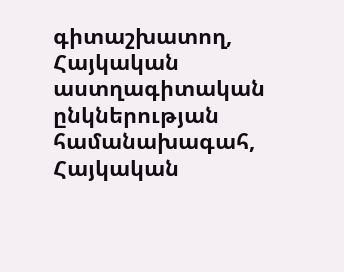գիտաշխատող, Հայկական աստղագիտական ընկներության համանախագահ, Հայկական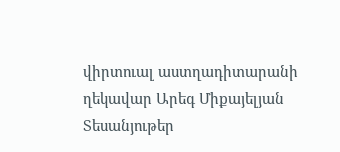վիրտուալ աստղադիտարանի ղեկավար Արեգ Միքայելյան
Տեսանյութեր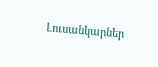Լուսանկարներ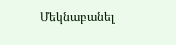Մեկնաբանել